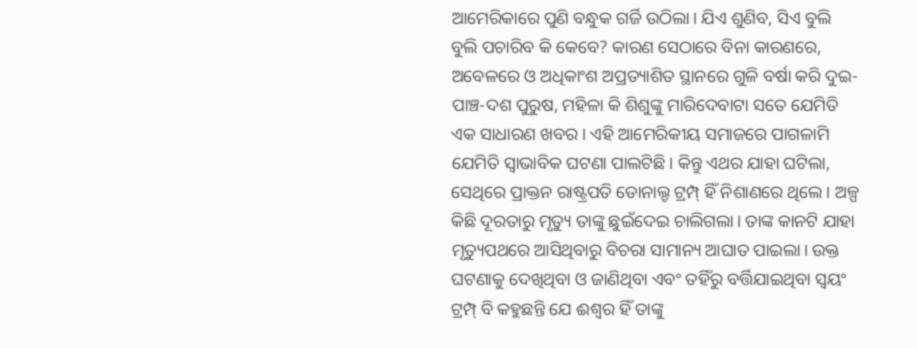ଆମେରିକାରେ ପୁଣି ବନ୍ଧୁକ ଗର୍ଜି ଉଠିଲା। ଯିଏ ଶୁଣିବ, ସିଏ ବୁଲି ବୁଲି ପଚାରିବ କି କେବେ? କାରଣ ସେଠାରେ ବିନା କାରଣରେ, ଅବେଳରେ ଓ ଅଧିକାଂଶ ଅପ୍ରତ୍ୟାଶିତ ସ୍ଥାନରେ ଗୁଳି ବର୍ଷା କରି ଦୁଇ-ପାଞ୍ଚ-ଦଶ ପୁରୁଷ, ମହିଳା କି ଶିଶୁଙ୍କୁ ମାରିଦେବାଟା ସତେ ଯେମିତି ଏକ ସାଧାରଣ ଖବର। ଏହି ଆମେରିକୀୟ ସମାଜରେ ପାଗଳାମି ଯେମିତି ସ୍ବାଭାବିକ ଘଟଣା ପାଲଟିଛି। କିନ୍ତୁ ଏଥର ଯାହା ଘଟିଲା, ସେଥିରେ ପ୍ରାକ୍ତନ ରାଷ୍ଟ୍ରପତି ଡୋନାଲ୍ଡ ଟ୍ରମ୍ପ୍ ହିଁ ନିଶାଣରେ ଥିଲେ। ଅଳ୍ପ କିଛି ଦୂରତାରୁ ମୃତ୍ୟୁ ତାଙ୍କୁ ଛୁଇଁଦେଇ ଚାଲିଗଲା। ତାଙ୍କ କାନଟି ଯାହା ମୃତ୍ୟୁପଥରେ ଆସିଥିବାରୁ ବିଚରା ସାମାନ୍ୟ ଆଘାତ ପାଇଲା। ଉକ୍ତ ଘଟଣାକୁ ଦେଖିଥିବା ଓ ଜାଣିଥିବା ଏବଂ ତହିଁରୁ ବର୍ତ୍ତିଯାଇଥିବା ସ୍ବୟଂ ଟ୍ରମ୍ପ୍ ବି କହୁଛନ୍ତି ଯେ ଈଶ୍ବର ହିଁ ତାଙ୍କୁ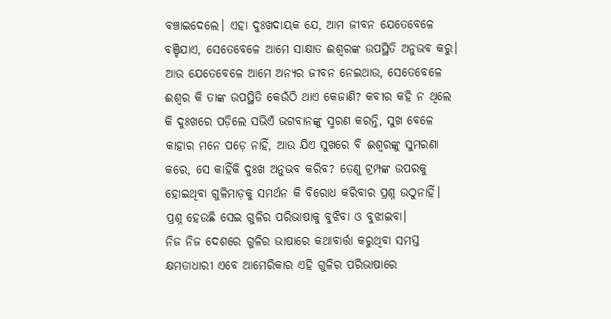ବଞ୍ଚାଇଦେଲେ। ଏହା ଦୁଃଖଦାୟକ ଯେ, ଆମ ଜୀବନ ଯେତେବେଳେ ବଞ୍ଚିଯାଏ, ସେତେବେଳେ ଆମେ ସାକ୍ଷାତ ଈଶ୍ବରଙ୍କ ଉପସ୍ଥିତି ଅନୁଭବ କରୁ। ଆଉ ଯେତେବେଳେ ଆମେ ଅନ୍ୟର ଜୀବନ ନେଇଥାଉ, ସେତେବେଳେ ଈଶ୍ବର କି ତାଙ୍କ ଉପସ୍ଥିତି କେଉଁଠି ଥାଏ କେଜାଣି? କବୀର କହି ନ ଥିଲେ କି ଦୁଃଖରେ ପଡ଼ିଲେ ସଭିଏଁ ଭଗବାନଙ୍କୁ ସ୍ମରଣ କରନ୍ତି, ସୁଖ ବେଳେ କାହାର ମନେ ପଡ଼େ ନାହିଁ, ଆଉ ଯିଏ ସୁଖରେ ବି ଈଶ୍ବରଙ୍କୁ ସୁମରଣା କରେ, ସେ କାହିଁକି ଦୁଃଖ ଅନୁଭବ କରିବ? ତେଣୁ ଟ୍ରମ୍ପଙ୍କ ଉପରକୁ ହୋଇଥିବା ଗୁଳିମାଡ଼କୁ ସମର୍ଥନ କି ବିରୋଧ କରିବାର ପ୍ରଶ୍ନ ଉଠୁନାହିଁ। ପ୍ରଶ୍ନ ହେଉଛି ସେଇ ଗୁଳିର ପରିଭାଷାକୁ ବୁଝିବା ଓ ବୁଝାଇବା।
ନିଜ ନିଜ ଦେଶରେ ଗୁଳିର ଭାଷାରେ କଥାବାର୍ତ୍ତା କରୁଥିବା ସମସ୍ତ କ୍ଷମତାଧାରୀ ଏବେ ଆମେରିକାର ଏହି ଗୁଳିର ପରିଭାଷାରେ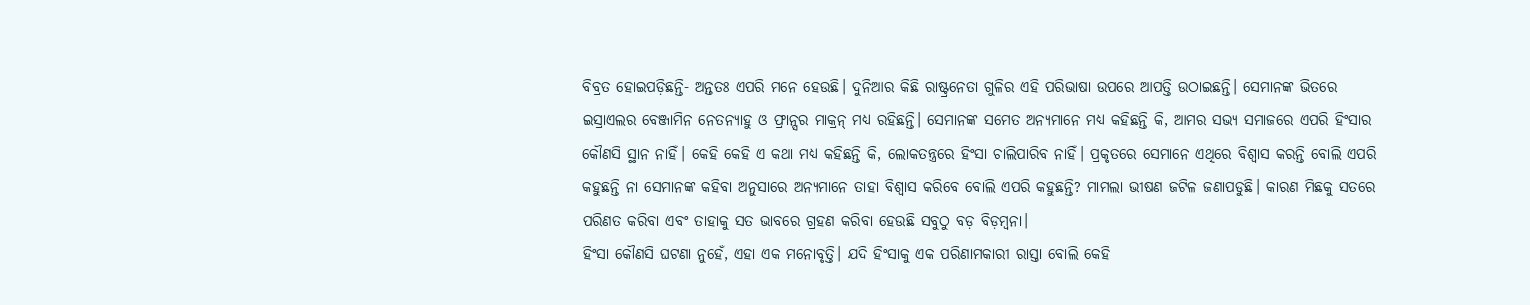ବିବ୍ରତ ହୋଇପଡ଼ିଛନ୍ତି- ଅନ୍ତତଃ ଏପରି ମନେ ହେଉଛି। ଦୁନିଆର କିଛି ରାଷ୍ଟ୍ରନେତା ଗୁଳିର ଏହି ପରିଭାଷା ଉପରେ ଆପତ୍ତି ଉଠାଇଛନ୍ତି। ସେମାନଙ୍କ ଭିତରେ ଇସ୍ରାଏଲର ବେଞ୍ଜାମିନ ନେତନ୍ୟାହୁ ଓ ଫ୍ରାନ୍ସର ମାକ୍ରନ୍ ମଧ୍ୟ ରହିଛନ୍ତି। ସେମାନଙ୍କ ସମେତ ଅନ୍ୟମାନେ ମଧ୍ୟ କହିଛନ୍ତି କି, ଆମର ସଭ୍ୟ ସମାଜରେ ଏପରି ହିଂସାର କୌଣସି ସ୍ଥାନ ନାହିଁ। କେହି କେହି ଏ କଥା ମଧ୍ୟ କହିଛନ୍ତି କି, ଲୋକତନ୍ତ୍ରରେ ହିଂସା ଚାଲିପାରିବ ନାହିଁ। ପ୍ରକୃତରେ ସେମାନେ ଏଥିରେ ବିଶ୍ବାସ କରନ୍ତି ବୋଲି ଏପରି କହୁଛନ୍ତି ନା ସେମାନଙ୍କ କହିବା ଅନୁସାରେ ଅନ୍ୟମାନେ ତାହା ବିଶ୍ବାସ କରିବେ ବୋଲି ଏପରି କହୁଛନ୍ତି? ମାମଲା ଭୀଷଣ ଜଟିଳ ଜଣାପଡୁଛି। କାରଣ ମିଛକୁ ସତରେ ପରିଣତ କରିବା ଏବଂ ତାହାକୁ ସତ ଭାବରେ ଗ୍ରହଣ କରିବା ହେଉଛି ସବୁଠୁ ବଡ଼ ବିଡ଼ମ୍ବନା।
ହିଂସା କୌଣସି ଘଟଣା ନୁହେଁ, ଏହା ଏକ ମନୋବୃତ୍ତି। ଯଦି ହିଂସାକୁ ଏକ ପରିଣାମକାରୀ ରାସ୍ତା ବୋଲି କେହି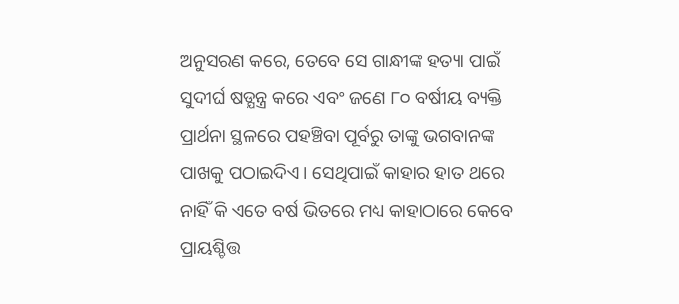ଅନୁସରଣ କରେ, ତେବେ ସେ ଗାନ୍ଧୀଙ୍କ ହତ୍ୟା ପାଇଁ ସୁଦୀର୍ଘ ଷଡ୍ଯନ୍ତ୍ର କରେ ଏବଂ ଜଣେ ୮୦ ବର୍ଷୀୟ ବ୍ୟକ୍ତି ପ୍ରାର୍ଥନା ସ୍ଥଳରେ ପହଞ୍ଚିବା ପୂର୍ବରୁ ତାଙ୍କୁ ଭଗବାନଙ୍କ ପାଖକୁ ପଠାଇଦିଏ। ସେଥିପାଇଁ କାହାର ହାତ ଥରେ ନାହିଁ କି ଏତେ ବର୍ଷ ଭିତରେ ମଧ୍ୟ କାହାଠାରେ କେବେ ପ୍ରାୟଶ୍ଚିତ୍ତ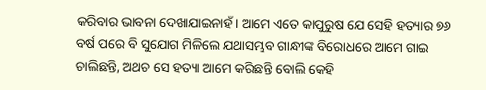କରିବାର ଭାବନା ଦେଖାଯାଇନାହଁ। ଆମେ ଏତେ କାପୁରୁଷ ଯେ ସେହି ହତ୍ୟାର ୭୬ ବର୍ଷ ପରେ ବି ସୁଯୋଗ ମିଳିଲେ ଯଥାସମ୍ଭବ ଗାନ୍ଧୀଙ୍କ ବିରୋଧରେ ଆମେ ଗାଇ ଚାଲିଛନ୍ତି, ଅଥଚ ସେ ହତ୍ୟା ଆମେ କରିଛନ୍ତି ବୋଲି କେହି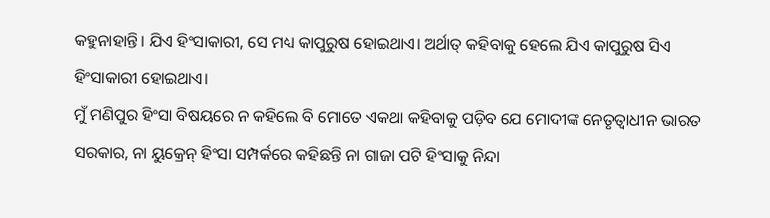କହୁନାହାନ୍ତି। ଯିଏ ହିଂସାକାରୀ, ସେ ମଧ୍ୟ କାପୁରୁଷ ହୋଇଥାଏ। ଅର୍ଥାତ୍ କହିବାକୁ ହେଲେ ଯିଏ କାପୁରୁଷ ସିଏ ହିଂସାକାରୀ ହୋଇଥାଏ।
ମୁଁ ମଣିପୁର ହିଂସା ବିଷୟରେ ନ କହିଲେ ବି ମୋତେ ଏକଥା କହିବାକୁ ପଡ଼ିବ ଯେ ମୋଦୀଙ୍କ ନେତୃତ୍ବାଧୀନ ଭାରତ ସରକାର, ନା ୟୁକ୍ରେନ୍ ହିଂସା ସମ୍ପର୍କରେ କହିଛନ୍ତି ନା ଗାଜା ପଟି ହିଂସାକୁ ନିନ୍ଦା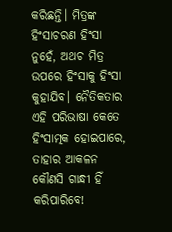କରିଛନ୍ତି। ମିତ୍ରଙ୍କ ହିଂସାଚରଣ ହିଂସା ନୁହେଁ, ଅଥଚ ମିତ୍ର ଉପରେ ହିଂସାକୁ ହିଂସା କୁହାଯିବ। ନୈତିକତାର ଏହି ପରିଭାଷା କେତେ ହିଂସାତ୍ମକ ହୋଇପାରେ, ତାହାର ଆକଳନ କୌଣସି ଗାନ୍ଧୀ ହିଁ କରିପାରିବେ!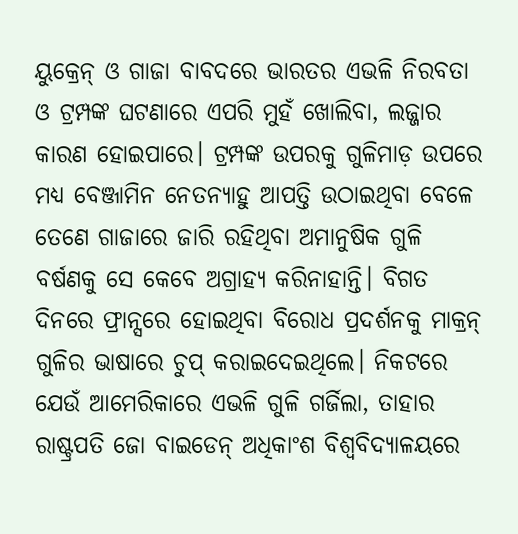ୟୁକ୍ରେନ୍ ଓ ଗାଜା ବାବଦରେ ଭାରତର ଏଭଳି ନିରବତା ଓ ଟ୍ରମ୍ପଙ୍କ ଘଟଣାରେ ଏପରି ମୁହଁ ଖୋଲିବା, ଲଜ୍ଜାର କାରଣ ହୋଇପାରେ। ଟ୍ରମ୍ପଙ୍କ ଉପରକୁ ଗୁଳିମାଡ଼ ଉପରେ ମଧ୍ୟ ବେଞ୍ଜାମିନ ନେତନ୍ୟାହୁ ଆପତ୍ତି ଉଠାଇଥିବା ବେଳେ ତେଣେ ଗାଜାରେ ଜାରି ରହିଥିବା ଅମାନୁଷିକ ଗୁଳି ବର୍ଷଣକୁ ସେ କେବେ ଅଗ୍ରାହ୍ୟ କରିନାହାନ୍ତି। ବିଗତ ଦିନରେ ଫ୍ରାନ୍ସରେ ହୋଇଥିବା ବିରୋଧ ପ୍ରଦର୍ଶନକୁ ମାକ୍ରନ୍ ଗୁଳିର ଭାଷାରେ ଚୁପ୍ କରାଇଦେଇଥିଲେ। ନିକଟରେ ଯେଉଁ ଆମେରିକାରେ ଏଭଳି ଗୁଳି ଗର୍ଜିଲା, ତାହାର ରାଷ୍ଟ୍ରପତି ଜୋ ବାଇଡେନ୍ ଅଧିକାଂଶ ବିଶ୍ବବିଦ୍ୟାଳୟରେ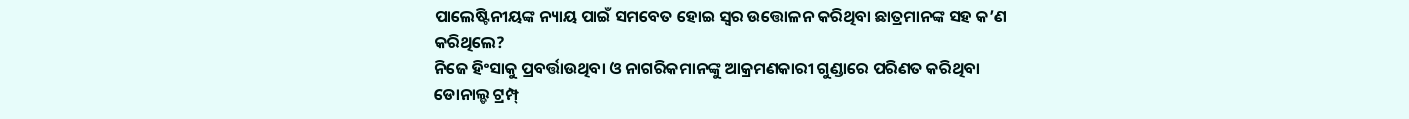ପାଲେଷ୍ଟିନୀୟଙ୍କ ନ୍ୟାୟ ପାଇଁ ସମବେତ ହୋଇ ସ୍ବର ଉତ୍ତୋଳନ କରିଥିବା ଛାତ୍ରମାନଙ୍କ ସହ କ’ଣ କରିଥିଲେ?
ନିଜେ ହିଂସାକୁ ପ୍ରବର୍ତ୍ତାଉଥିବା ଓ ନାଗରିକମାନଙ୍କୁ ଆକ୍ରମଣକାରୀ ଗୁଣ୍ଡାରେ ପରିଣତ କରିଥିବା ଡୋନାଲ୍ଡ ଟ୍ରମ୍ପ୍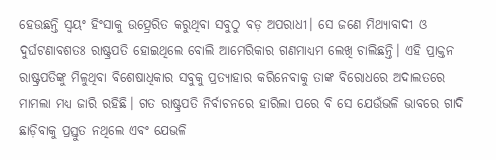ହେଉଛନ୍ତି ସ୍ବୟଂ ହିଂସାକୁ ଉତ୍ପ୍ରେରିତ କରୁଥିବା ସବୁଠୁ ବଡ଼ ଅପରାଧୀ। ସେ ଜଣେ ମିଥ୍ୟାବାଦୀ ଓ ଦୁର୍ଘଟଣାବଶତଃ ରାଷ୍ଟ୍ରପତି ହୋଇଥିଲେ ବୋଲି ଆମେରିକାର ଗଣମାଧ୍ୟମ ଲେଖି ଚାଲିଛନ୍ତି। ଏହି ପ୍ରାକ୍ତନ ରାଷ୍ଟ୍ରପତିଙ୍କୁ ମିଳୁଥିବା ବିଶେଷାଧିକାର ସବୁକୁ ପ୍ରତ୍ୟାହାର କରିନେବାକୁ ତାଙ୍କ ବିରୋଧରେ ଅଦାଲତରେ ମାମଲା ମଧ୍ୟ ଜାରି ରହିଛି। ଗତ ରାଷ୍ଟ୍ରପତି ନିର୍ବାଚନରେ ହାରିଲା ପରେ ବି ସେ ଯେଉଁଭଳି ଭାବରେ ଗାଦି ଛାଡ଼ିବାକୁ ପ୍ରସ୍ତୁତ ନଥିଲେ ଏବଂ ଯେଭଳି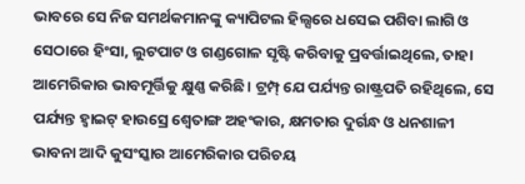ଭାବରେ ସେ ନିଜ ସମର୍ଥକମାନଙ୍କୁ କ୍ୟାପିଟଲ ହିଲ୍ସରେ ଧସେଇ ପଶିବା ଲାଗି ଓ ସେଠାରେ ହିଂସା, ଲୁଟପାଟ ଓ ଗଣ୍ଡଗୋଳ ସୃଷ୍ଟି କରିବାକୁ ପ୍ରବର୍ତ୍ତାଇଥିଲେ, ତାହା ଆମେରିକାର ଭାବମୂର୍ତ୍ତିକୁ କ୍ଷୁଣ୍ଣ କରିଛି। ଟ୍ରମ୍ପ୍ ଯେ ପର୍ଯ୍ୟନ୍ତ ରାଷ୍ଟ୍ରପତି ରହିଥିଲେ, ସେ ପର୍ଯ୍ୟନ୍ତ ହ୍ବାଇଟ୍ ହାଉସ୍ରେ ଶ୍ବେତାଙ୍ଗ ଅହଂକାର, କ୍ଷମତାର ଦୁର୍ଗନ୍ଧ ଓ ଧନଶାଳୀ ଭାବନା ଆଦି କୁସଂସ୍କାର ଆମେରିକାର ପରିଚୟ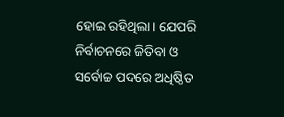ହୋଇ ରହିଥିଲା। ଯେପରି ନିର୍ବାଚନରେ ଜିତିବା ଓ ସର୍ବୋଚ୍ଚ ପଦରେ ଅଧିଷ୍ଠିତ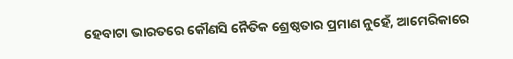ହେବାଟା ଭାରତରେ କୌଣସି ନୈତିକ ଶ୍ରେଷ୍ଠତାର ପ୍ରମାଣ ନୁହେଁ, ଆମେରିକାରେ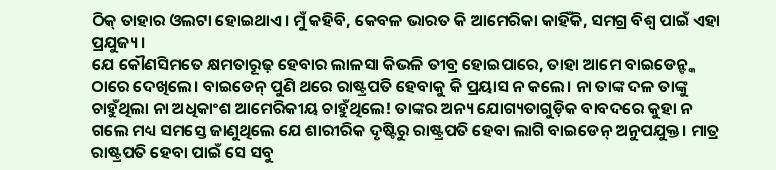ଠିକ୍ ତାହାର ଓଲଟା ହୋଇଥାଏ। ମୁଁ କହିବି, କେବଳ ଭାରତ କି ଆମେରିକା କାହିଁକି, ସମଗ୍ର ବିଶ୍ବ ପାଇଁ ଏହା ପ୍ରଯୁଜ୍ୟ।
ଯେ କୌଣସିମତେ କ୍ଷମତାରୂଢ଼ ହେବାର ଲାଳସା କିଭଳି ତୀବ୍ର ହୋଇପାରେ, ତାହା ଆମେ ବାଇଡେନ୍ଙ୍କ ଠାରେ ଦେଖିଲେ। ବାଇଡେନ୍ ପୁଣି ଥରେ ରାଷ୍ଟ୍ରପତି ହେବାକୁ କି ପ୍ରୟାସ ନ କଲେ। ନା ତାଙ୍କ ଦଳ ତାଙ୍କୁ ଚାହୁଁଥିଲା ନା ଅଧିକାଂଶ ଆମେରିକୀୟ ଚାହୁଁଥିଲେ! ତାଙ୍କର ଅନ୍ୟ ଯୋଗ୍ୟତାଗୁଡ଼ିକ ବାବଦରେ କୁହା ନ ଗଲେ ମଧ୍ୟ ସମସ୍ତେ ଜାଣୁଥିଲେ ଯେ ଶାରୀରିକ ଦୃଷ୍ଟିରୁ ରାଷ୍ଟ୍ରପତି ହେବା ଲାଗି ବାଇଡେନ୍ ଅନୁପଯୁକ୍ତ। ମାତ୍ର ରାଷ୍ଟ୍ରପତି ହେବା ପାଇଁ ସେ ସବୁ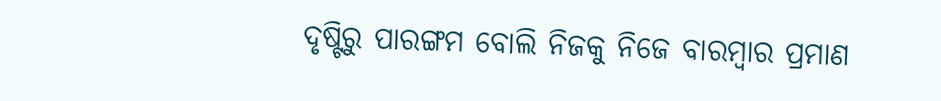ଦୃଷ୍ଟିରୁ ପାରଙ୍ଗମ ବୋଲି ନିଜକୁ ନିଜେ ବାରମ୍ବାର ପ୍ରମାଣ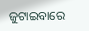ଜୁଟାଇବାରେ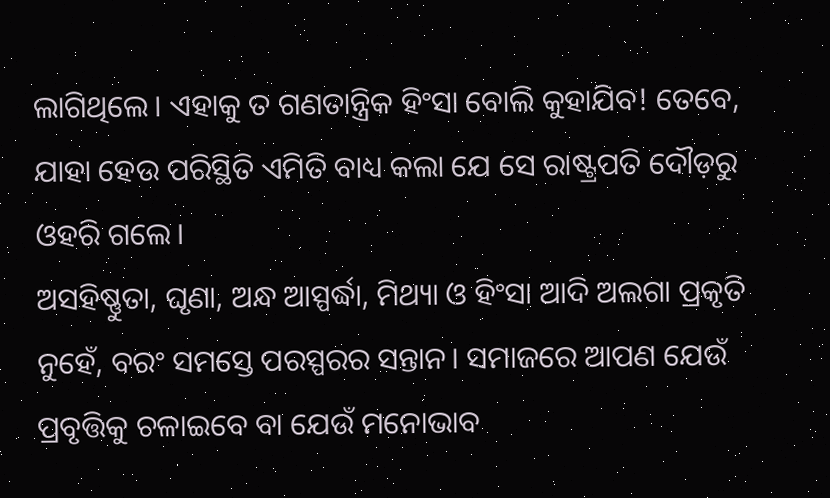ଲାଗିଥିଲେ। ଏହାକୁ ତ ଗଣତାନ୍ତ୍ରିକ ହିଂସା ବୋଲି କୁହାଯିବ! ତେବେ, ଯାହା ହେଉ ପରିସ୍ଥିତି ଏମିତି ବାଧ୍ୟ କଲା ଯେ ସେ ରାଷ୍ଟ୍ରପତି ଦୌଡ଼ରୁ ଓହରି ଗଲେ।
ଅସହିଷ୍ଣୁତା, ଘୃଣା, ଅନ୍ଧ ଆସ୍ପର୍ଦ୍ଧା, ମିଥ୍ୟା ଓ ହିଂସା ଆଦି ଅଲଗା ପ୍ରକୃତି ନୁହେଁ, ବରଂ ସମସ୍ତେ ପରସ୍ପରର ସନ୍ତାନ। ସମାଜରେ ଆପଣ ଯେଉଁ ପ୍ରବୃତ୍ତିକୁ ଚଳାଇବେ ବା ଯେଉଁ ମନୋଭାବ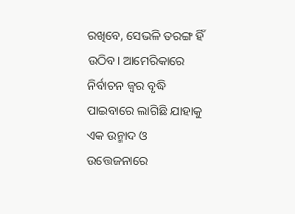ରଖିବେ, ସେଭଳି ତରଙ୍ଗ ହିଁ ଉଠିବ। ଆମେରିକାରେ ନିର୍ବାଚନ ଜ୍ବର ବୃଦ୍ଧି ପାଇବାରେ ଲାଗିଛି ଯାହାକୁ ଏକ ଉନ୍ମାଦ ଓ ଉତ୍ତେଜନାରେ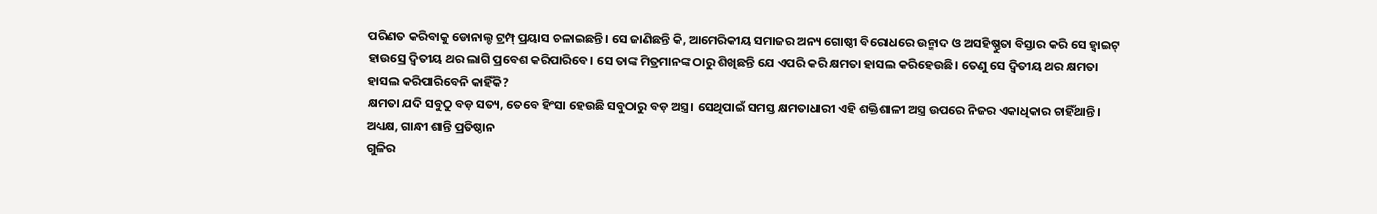ପରିଣତ କରିବାକୁ ଡୋନାଲ୍ଡ ଟ୍ରମ୍ପ୍ ପ୍ରୟାସ ଚଳାଇଛନ୍ତି। ସେ ଜାଣିଛନ୍ତି କି, ଆମେରିକୀୟ ସମାଜର ଅନ୍ୟ ଗୋଷ୍ଠୀ ବିରୋଧରେ ଉନ୍ମାଦ ଓ ଅସହିଷ୍ଣୁତା ବିସ୍ତାର କରି ସେ ହ୍ବାଇଟ୍ ହାଉସ୍ରେ ଦ୍ବିତୀୟ ଥର ଲାଗି ପ୍ରବେଶ କରିପାରିବେ। ସେ ତାଙ୍କ ମିତ୍ରମାନଙ୍କ ଠାରୁ ଶିଖିଛନ୍ତି ଯେ ଏପରି କରି କ୍ଷମତା ହାସଲ କରିହେଉଛି। ତେଣୁ ସେ ଦ୍ବିତୀୟ ଥର କ୍ଷମତା ହାସଲ କରିପାରିବେନି କାହିଁକି?
କ୍ଷମତା ଯଦି ସବୁଠୁ ବଡ଼ ସତ୍ୟ, ତେବେ ହିଂସା ହେଉଛି ସବୁଠାରୁ ବଡ଼ ଅସ୍ତ୍ର। ସେଥିପାଇଁ ସମସ୍ତ କ୍ଷମତାଧାରୀ ଏହି ଶକ୍ତିଶାଳୀ ଅସ୍ତ୍ର ଉପରେ ନିଜର ଏକାଧିକାର ଚାହିଁଥାନ୍ତି।
ଅଧ୍ୟକ୍ଷ, ଗାନ୍ଧୀ ଶାନ୍ତି ପ୍ରତିଷ୍ଠାନ
ଗୁଳିର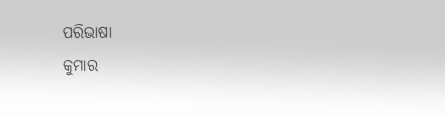ପରିଭାଷା
କୁମାର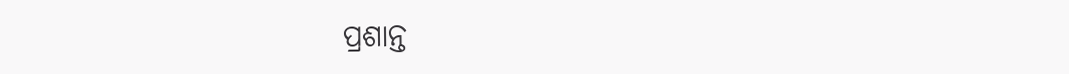ପ୍ରଶାନ୍ତ